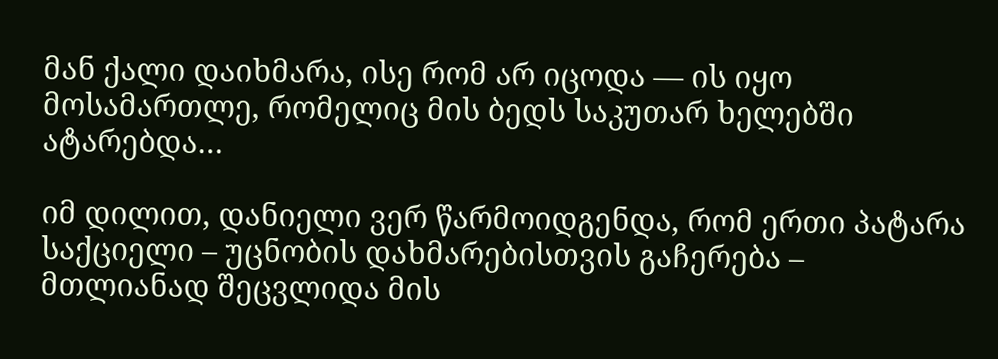მან ქალი დაიხმარა, ისე რომ არ იცოდა — ის იყო მოსამართლე, რომელიც მის ბედს საკუთარ ხელებში ატარებდა…

იმ დილით, დანიელი ვერ წარმოიდგენდა, რომ ერთი პატარა საქციელი – უცნობის დახმარებისთვის გაჩერება – მთლიანად შეცვლიდა მის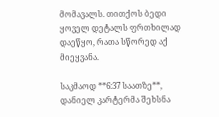მომავალს. თითქოს ბედი ყოველ დეტალს ფრთხილად დაეწყო, რათა სწორედ აქ მიეყვანა.

საკმაოდ **6:37 საათზე**, დანიელ კარტერმა შეხსნა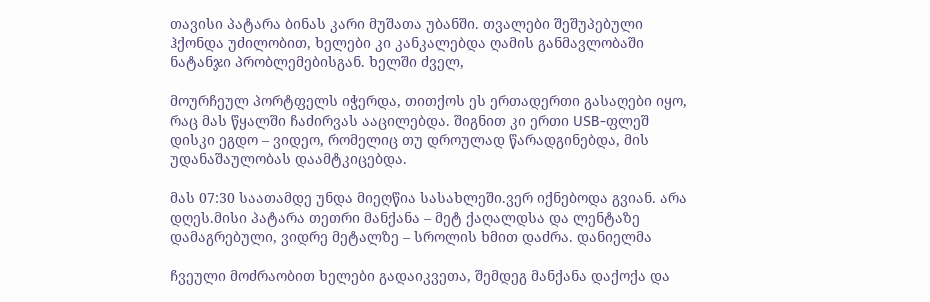თავისი პატარა ბინას კარი მუშათა უბანში. თვალები შეშუპებული ჰქონდა უძილობით, ხელები კი კანკალებდა ღამის განმავლობაში ნატანჯი პრობლემებისგან. ხელში ძველ,

მოურჩეულ პორტფელს იჭერდა, თითქოს ეს ერთადერთი გასაღები იყო, რაც მას წყალში ჩაძირვას ააცილებდა. შიგნით კი ერთი USB-ფლეშ დისკი ეგდო – ვიდეო, რომელიც თუ დროულად წარადგინებდა, მის უდანაშაულობას დაამტკიცებდა.

მას 07:30 საათამდე უნდა მიეღწია სასახლეში.ვერ იქნებოდა გვიან. არა დღეს.მისი პატარა თეთრი მანქანა – მეტ ქაღალდსა და ლენტაზე დამაგრებული, ვიდრე მეტალზე – სროლის ხმით დაძრა. დანიელმა

ჩვეული მოძრაობით ხელები გადაიკვეთა, შემდეგ მანქანა დაქოქა და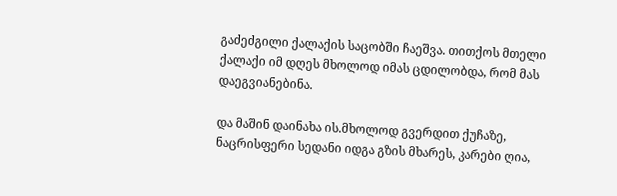გაძეძგილი ქალაქის საცობში ჩაეშვა. თითქოს მთელი ქალაქი იმ დღეს მხოლოდ იმას ცდილობდა, რომ მას დაეგვიანებინა.

და მაშინ დაინახა ის.მხოლოდ გვერდით ქუჩაზე, ნაცრისფერი სედანი იდგა გზის მხარეს, კარები ღია,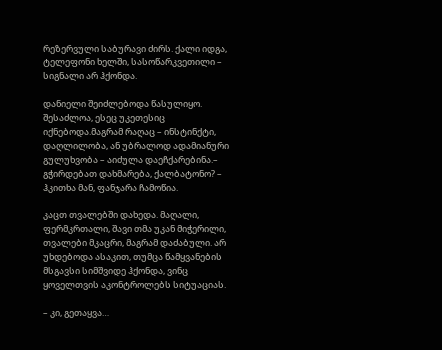რეზერვული საბურავი ძირს. ქალი იდგა, ტელეფონი ხელში, სასოწარკვეთილი – სიგნალი არ ჰქონდა.

დანიელი შეიძლებოდა წასულიყო. შესაძლოა, ესეც უკეთესიც იქნებოდა.მაგრამ რაღაც – ინსტინქტი, დაღლილობა, ან უბრალოდ ადამიანური გულუხვობა – აიძულა დაეჩქარებინა.– გჭირდებათ დახმარება, ქალბატონო? – ჰკითხა მან, ფანჯარა ჩამოწია.

კაცთ თვალებში დახედა. მაღალი, ფერმკრთალი, შავი თმა უკან მიჭერილი, თვალები მკაცრი, მაგრამ დაძაბული. არ უხდებოდა ასაკით, თუმცა წამყვანების მსგავსი სიმშვიდე ჰქონდა, ვინც ყოველთვის აკონტროლებს სიტუაციას.

– კი, გეთაყვა…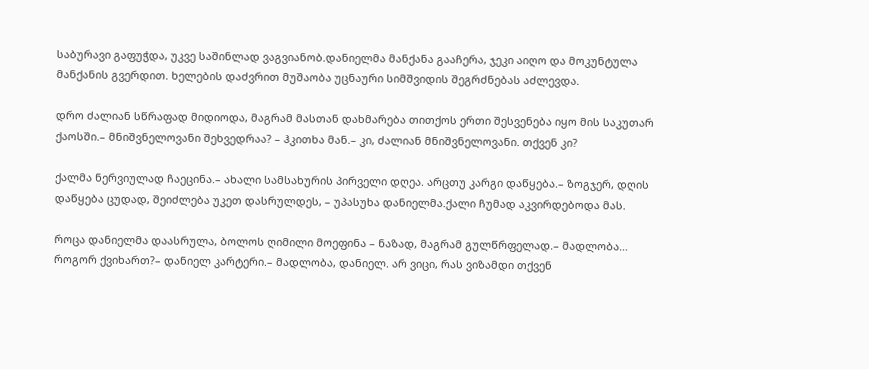საბურავი გაფუჭდა, უკვე საშინლად ვაგვიანობ.დანიელმა მანქანა გააჩერა, ჯეკი აიღო და მოკუნტულა მანქანის გვერდით. ხელების დაძვრით მუშაობა უცნაური სიმშვიდის შეგრძნებას აძლევდა.

დრო ძალიან სწრაფად მიდიოდა, მაგრამ მასთან დახმარება თითქოს ერთი შესვენება იყო მის საკუთარ ქაოსში.– მნიშვნელოვანი შეხვედრაა? – ჰკითხა მან.– კი, ძალიან მნიშვნელოვანი. თქვენ კი?

ქალმა ნერვიულად ჩაეცინა.– ახალი სამსახურის პირველი დღეა. არცთუ კარგი დაწყება.– ზოგჯერ, დღის დაწყება ცუდად, შეიძლება უკეთ დასრულდეს, – უპასუხა დანიელმა.ქალი ჩუმად აკვირდებოდა მას.

როცა დანიელმა დაასრულა, ბოლოს ღიმილი მოეფინა – ნაზად, მაგრამ გულწრფელად.– მადლობა… როგორ ქვიხართ?– დანიელ კარტერი.– მადლობა, დანიელ. არ ვიცი, რას ვიზამდი თქვენ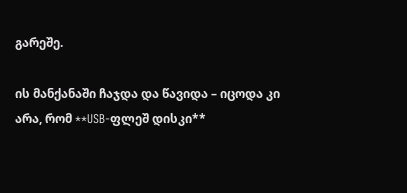გარეშე.

ის მანქანაში ჩაჯდა და წავიდა – იცოდა კი არა, რომ **USB-ფლეშ დისკი**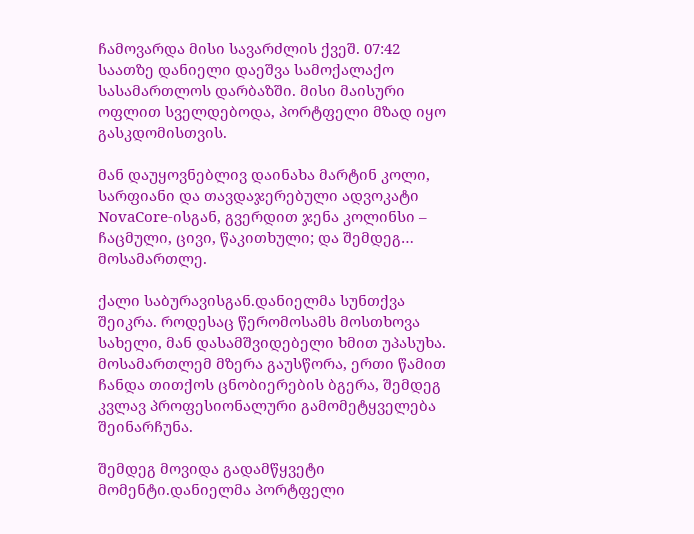ჩამოვარდა მისი სავარძლის ქვეშ. 07:42 საათზე დანიელი დაეშვა სამოქალაქო სასამართლოს დარბაზში. მისი მაისური ოფლით სველდებოდა, პორტფელი მზად იყო გასკდომისთვის.

მან დაუყოვნებლივ დაინახა მარტინ კოლი, სარფიანი და თავდაჯერებული ადვოკატი NovaCore-ისგან, გვერდით ჯენა კოლინსი – ჩაცმული, ცივი, წაკითხული; და შემდეგ… მოსამართლე.

ქალი საბურავისგან.დანიელმა სუნთქვა შეიკრა. როდესაც წერომოსამს მოსთხოვა სახელი, მან დასამშვიდებელი ხმით უპასუხა. მოსამართლემ მზერა გაუსწორა, ერთი წამით ჩანდა თითქოს ცნობიერების ბგერა, შემდეგ კვლავ პროფესიონალური გამომეტყველება შეინარჩუნა.

შემდეგ მოვიდა გადამწყვეტი მომენტი.დანიელმა პორტფელი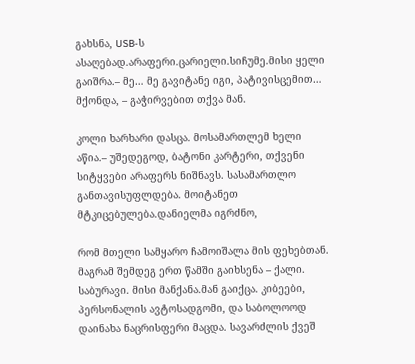გახსნა, USB-ს ასაღებად.არაფერი.ცარიელი.სიჩუმე.მისი ყელი გაიშრა.– მე… მე გავიტანე იგი, პატივისცემით… მქონდა, – გაჭირვებით თქვა მან.

კოლი ხარხარი დასცა. მოსამართლემ ხელი აწია.– უშედეგოდ, ბატონი კარტერი, თქვენი სიტყვები არაფერს ნიშნავს. სასამართლო განთავისუფლდება. მოიტანეთ მტკიცებულება.დანიელმა იგრძნო,

რომ მთელი სამყარო ჩამოიშალა მის ფეხებთან. მაგრამ შემდეგ ერთ წამში გაიხსენა – ქალი. საბურავი. მისი მანქანა.მან გაიქცა. კიბეები, პერსონალის ავტოსადგომი, და საბოლოოდ დაინახა ნაცრისფერი მაცდა. სავარძლის ქვეშ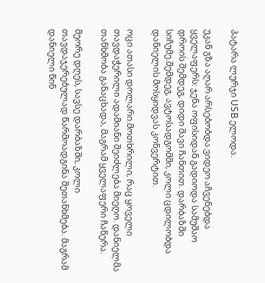პატარა ლურჯი USB ელოდა.

უკან გზა აღარ არსებობდა.ვიდეო აჩვენებდა ყველაფერს: ჯენა ოფისიდან გადიოდა სამუშაო დროის შემდეგ, დიდი შავი ჩანთით. დარბაზში სიჩუმე.შემდეგ, ავტოსადგომში, კოლი ცდილობდა დანიელის მოსყიდვას კონვერტით.

ოცი ათასი დოლარი.მოთხრილი, რაც ყოველი თავდაჭერილი ადამიანი შეიძლება მიეღო. დანიელმა თანხმობა განაცხადა, მაგრამ ყველაფერი ჩაწერა.

მეორე დღეს, სავსე დარბაზში, კოლი თავდაჯერებულად წარმოადგინა შეთანხმება. მაგრამ დანიელი წინ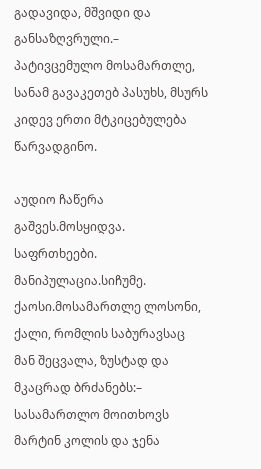გადავიდა, მშვიდი და განსაზღვრული.– პატივცემულო მოსამართლე, სანამ გავაკეთებ პასუხს, მსურს კიდევ ერთი მტკიცებულება წარვადგინო.

აუდიო ჩაწერა გაშვეს.მოსყიდვა. საფრთხეები. მანიპულაცია.სიჩუმე. ქაოსი.მოსამართლე ლოსონი, ქალი, რომლის საბურავსაც მან შეცვალა, ზუსტად და მკაცრად ბრძანებს:– სასამართლო მოითხოვს მარტინ კოლის და ჯენა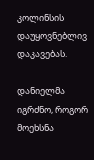კოლინსის დაუყოვნებლივ დაკავებას.

დანიელმა იგრძნო, როგორ მოეხსნა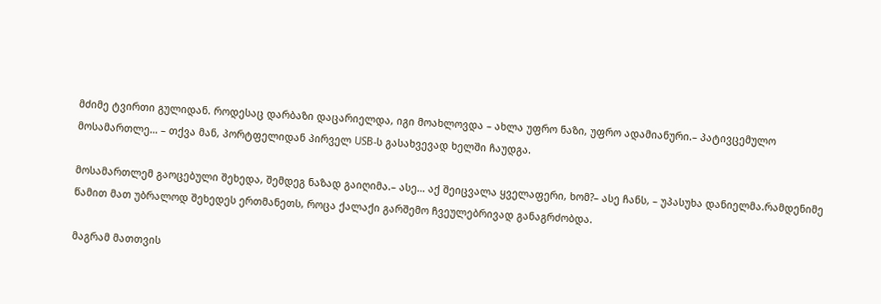მძიმე ტვირთი გულიდან. როდესაც დარბაზი დაცარიელდა, იგი მოახლოვდა – ახლა უფრო ნაზი, უფრო ადამიანური.– პატივცემულო მოსამართლე… – თქვა მან, პორტფელიდან პირველ USB-ს გასახვევად ხელში ჩაუდგა.

მოსამართლემ გაოცებული შეხედა, შემდეგ ნაზად გაიღიმა.– ასე… აქ შეიცვალა ყველაფერი, ხომ?– ასე ჩანს, – უპასუხა დანიელმა.რამდენიმე წამით მათ უბრალოდ შეხედეს ერთმანეთს, როცა ქალაქი გარშემო ჩვეულებრივად განაგრძობდა.

მაგრამ მათთვის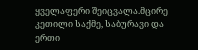ყველაფერი შეიცვალა.მცირე კეთილი საქმე, საბურავი და ერთი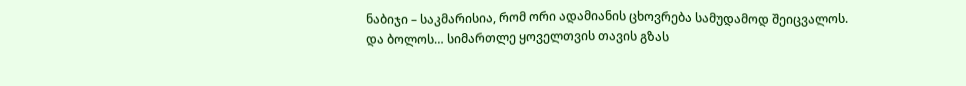ნაბიჯი – საკმარისია, რომ ორი ადამიანის ცხოვრება სამუდამოდ შეიცვალოს. და ბოლოს… სიმართლე ყოველთვის თავის გზას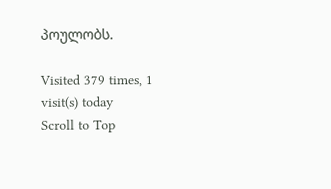პოულობს.

Visited 379 times, 1 visit(s) today
Scroll to Top